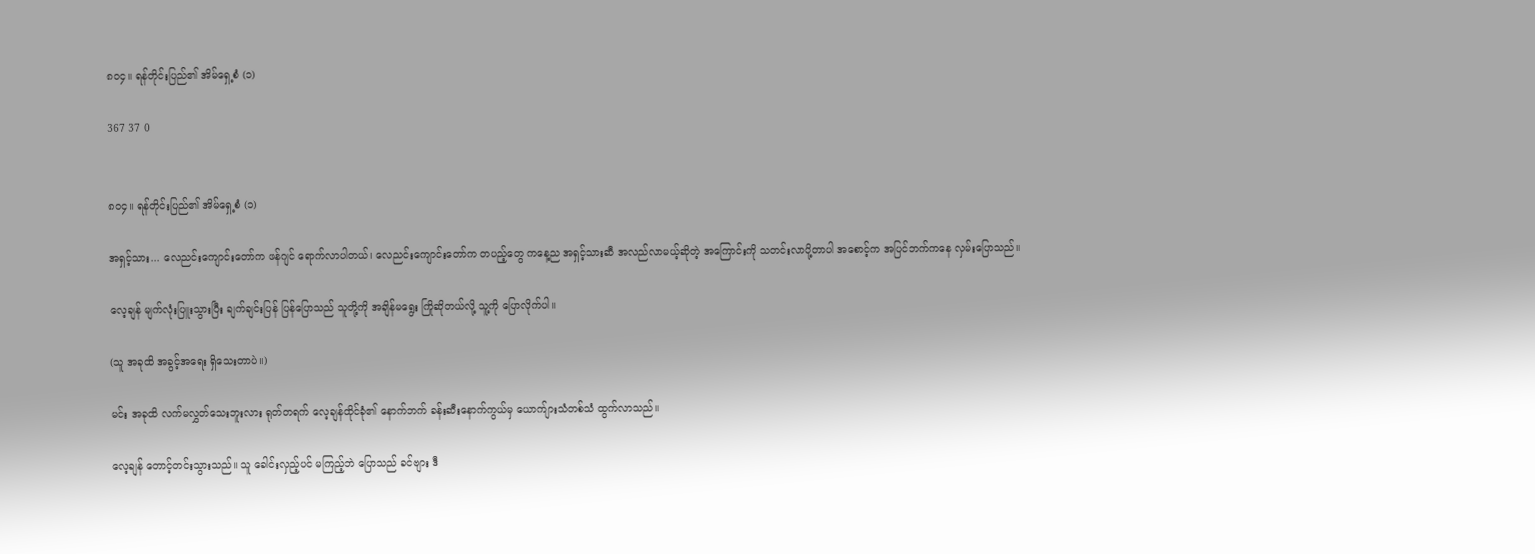၈၀၄။ ရန်တိုင်းပြည်၏ အိမ်ရှေ့စံ (၁)

367 37 0


၈၀၄။ ရန်တိုင်းပြည်၏ အိမ်ရှေ့စံ (၁)

အရှင့်သား... လေညင်းကျောင်းတော်က ဖန်ဂျင် ရောက်လာပါတယ်၊ လေညင်းကျောင်းတော်က တပည့်တွေ ကနေ့ည အရှင့်သားဆီ အလည်လာမယ့်ဆိုတဲ့ အကြောင်းကို သတင်းလာပို့တာပါ အစောင့်က အပြင်ဘက်ကနေ လှမ်းပြောသည်။

လေ့ချန် မျက်လုံးပြူးသွားပြီး ချက်ချင်းပြန် ပြန်ပြောသည် သူတို့ကို အချိန်မရွေး ကြိုဆိုတယ်လို့ သူ့ကို ပြောလိုက်ပါ။

(သူ အခုထိ အခွင့်အရေး ရှိသေးတာပဲ။)

မင်း အခုထိ လက်မလွှတ်သေးဘူးလား ရုတ်တရက် လေ့ချန်ထိုင်ခုံ၏ နောက်ဘက် ခန်းဆီးနောက်ကွယ်မှ ယောက်ျားသံတစ်သံ ထွက်လာသည်။

လေ့ချန် တောင့်တင်းသွားသည်။ သူ ခေါင်းလှည့်ပင် မကြည့်ဘဲ ပြောသည် ခင်ဗျား ဒီ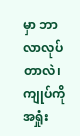မှာ ဘာလာလုပ်တာလဲ၊ ကျုပ်ကို အရှုံး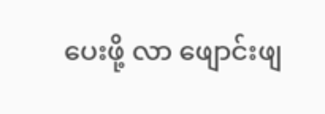ပေးဖို့ လာ ဖျောင်းဖျ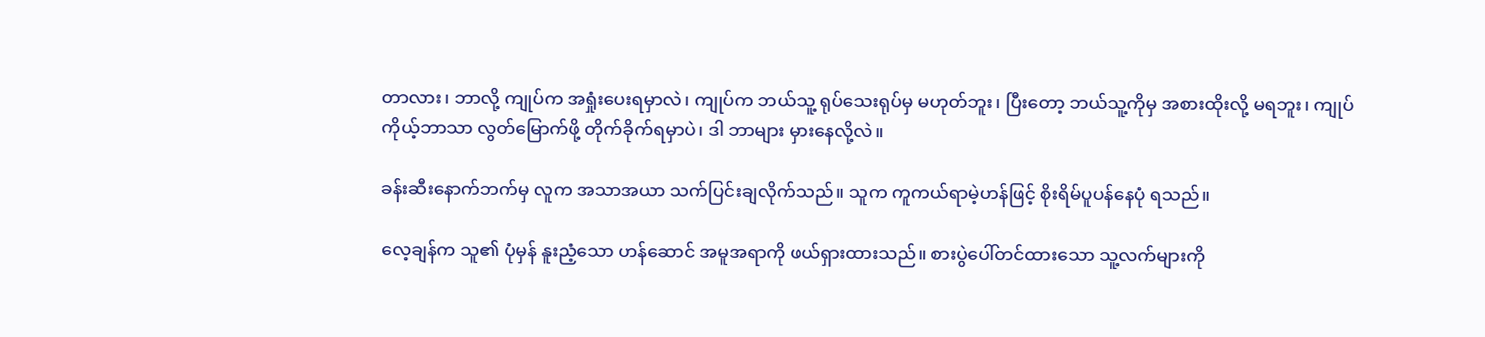တာလား၊ ဘာလို့ ကျုပ်က အရှုံးပေးရမှာလဲ၊ ကျုပ်က ဘယ်သူ့ ရုပ်သေးရုပ်မှ မဟုတ်ဘူး၊ ပြီးတော့ ဘယ်သူ့ကိုမှ အစားထိုးလို့ မရဘူး၊ ကျုပ် ကိုယ့်ဘာသာ လွတ်မြောက်ဖို့ တိုက်ခိုက်ရမှာပဲ၊ ဒါ ဘာများ မှားနေလို့လဲ။

ခန်းဆီးနောက်ဘက်မှ လူက အသာအယာ သက်ပြင်းချလိုက်သည်။ သူက ကူကယ်ရာမဲ့ဟန်ဖြင့် စိုးရိမ်ပူပန်နေပုံ ရသည်။

လေ့ချန်က သူ၏ ပုံမှန် နူးညံ့သော ဟန်ဆောင် အမူအရာကို ဖယ်ရှားထားသည်။ စားပွဲပေါ်တင်ထားသော သူ့လက်များကို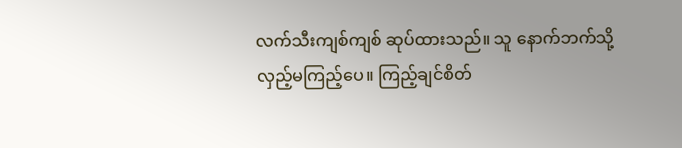လက်သီးကျစ်ကျစ် ဆုပ်ထားသည်။ သူ နောက်ဘက်သို့ လှည့်မကြည့်ပေ။ ကြည့်ချင်စိတ်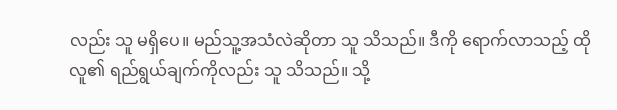လည်း သူ မရှိပေ။ မည်သူ့အသံလဲဆိုတာ သူ သိသည်။ ဒီကို ရောက်လာသည့် ထိုလူ၏ ရည်ရွယ်ချက်ကိုလည်း သူ သိသည်။ သို့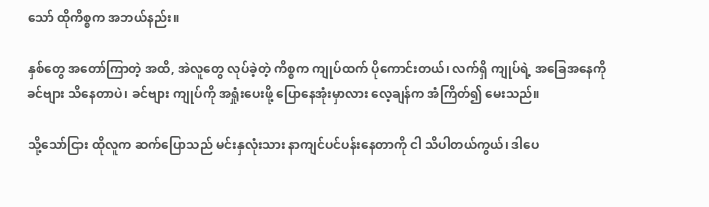သော် ထိုကိစ္စက အဘယ်နည်း။

နှစ်တွေ အတော်ကြာတဲ့ အထိ, အဲလူတွေ လုပ်ခဲ့တဲ့ ကိစ္စက ကျုပ်ထက် ပိုကောင်းတယ်၊ လက်ရှိ ကျုပ်ရဲ့ အခြေအနေကို ခင်ဗျား သိနေတာပဲ၊ ခင်ဗျား ကျုပ်ကို အရှုံးပေးဖို့ ပြောနေအုံးမှာလား လေ့ချန်က အံကြိတ်၍ မေးသည်။

သို့သော်ငြား ထိုလူက ဆက်ပြောသည် မင်းနှလုံးသား နာကျင်ပင်ပန်းနေတာကို ငါ သိပါတယ်ကွယ်၊ ဒါပေ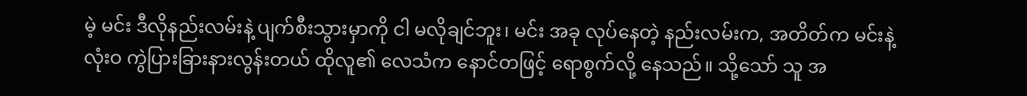မဲ့ မင်း ဒီလိုနည်းလမ်းနဲ့ ပျက်စီးသွားမှာကို ငါ မလိုချင်ဘူး၊ မင်း အခု လုပ်နေတဲ့ နည်းလမ်းက, အတိတ်က မင်းနဲ့ လုံးဝ ကွဲပြားခြားနားလွန်းတယ် ထိုလူ၏ လေသံက နောင်တဖြင့် ရောစွက်လို့ နေသည်။ သို့သော် သူ အ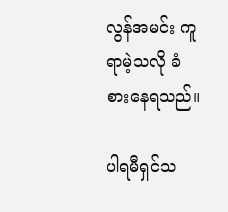လွန်အမင်း ကူရာမဲ့သလို ခံစားနေရသည်။

ပါရမီရှင်သ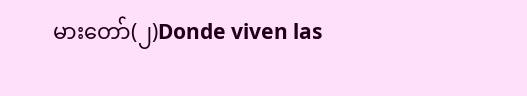မားတော်(၂)Donde viven las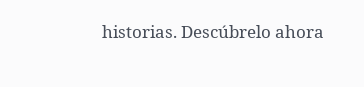historias. Descúbrelo ahora